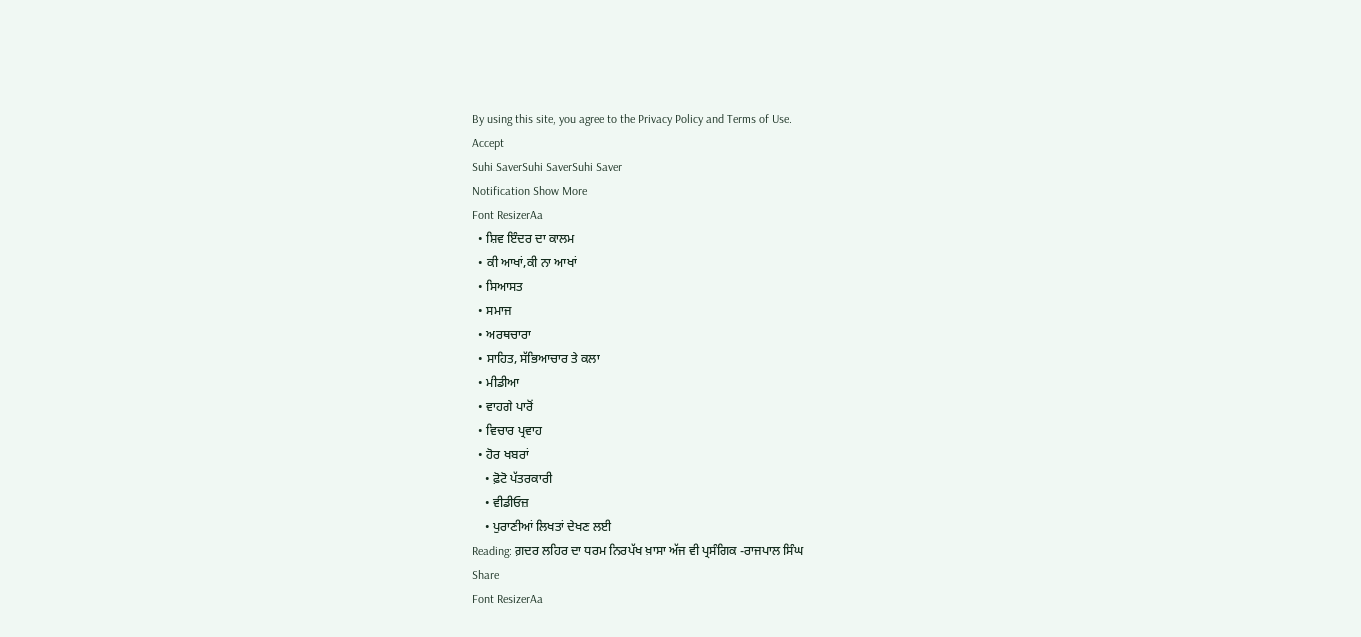By using this site, you agree to the Privacy Policy and Terms of Use.
Accept
Suhi SaverSuhi SaverSuhi Saver
Notification Show More
Font ResizerAa
  • ਸ਼ਿਵ ਇੰਦਰ ਦਾ ਕਾਲਮ
  • ਕੀ ਆਖਾਂ,ਕੀ ਨਾ ਆਖਾਂ
  • ਸਿਆਸਤ
  • ਸਮਾਜ
  • ਅਰਥਚਾਰਾ
  • ਸਾਹਿਤ, ਸੱਭਿਆਚਾਰ ਤੇ ਕਲਾ
  • ਮੀਡੀਆ
  • ਵਾਹਗੇ ਪਾਰੋਂ
  • ਵਿਚਾਰ ਪ੍ਰਵਾਹ
  • ਹੋਰ ਖਬਰਾਂ
    • ਫ਼ੋਟੋ ਪੱਤਰਕਾਰੀ
    • ਵੀਡੀਓਜ਼
    • ਪੁਰਾਣੀਆਂ ਲਿਖਤਾਂ ਦੇਖਣ ਲਈ
Reading: ਗ਼ਦਰ ਲਹਿਰ ਦਾ ਧਰਮ ਨਿਰਪੱਖ ਖ਼ਾਸਾ ਅੱਜ ਵੀ ਪ੍ਰਸੰਗਿਕ -ਰਾਜਪਾਲ ਸਿੰਘ
Share
Font ResizerAa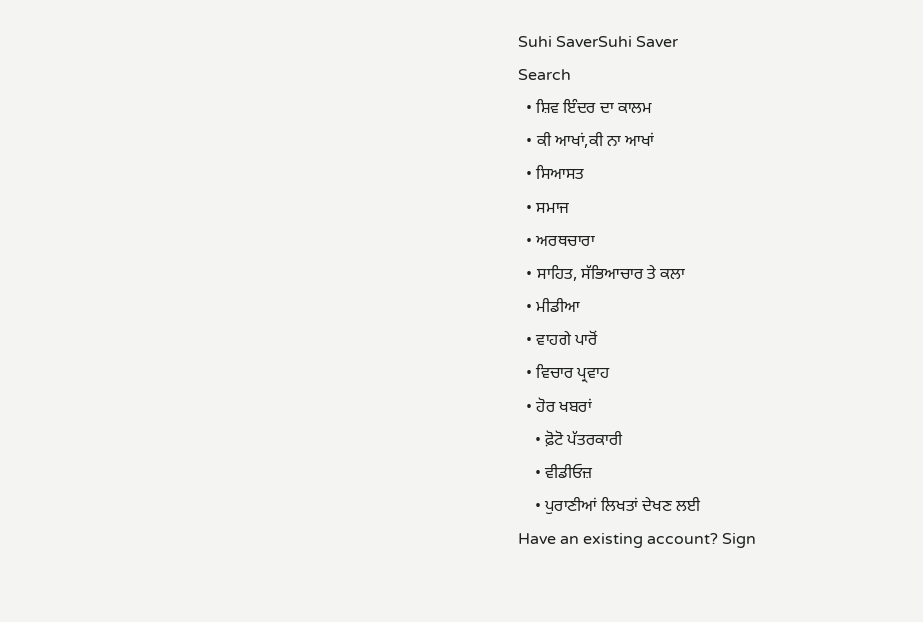Suhi SaverSuhi Saver
Search
  • ਸ਼ਿਵ ਇੰਦਰ ਦਾ ਕਾਲਮ
  • ਕੀ ਆਖਾਂ,ਕੀ ਨਾ ਆਖਾਂ
  • ਸਿਆਸਤ
  • ਸਮਾਜ
  • ਅਰਥਚਾਰਾ
  • ਸਾਹਿਤ, ਸੱਭਿਆਚਾਰ ਤੇ ਕਲਾ
  • ਮੀਡੀਆ
  • ਵਾਹਗੇ ਪਾਰੋਂ
  • ਵਿਚਾਰ ਪ੍ਰਵਾਹ
  • ਹੋਰ ਖਬਰਾਂ
    • ਫ਼ੋਟੋ ਪੱਤਰਕਾਰੀ
    • ਵੀਡੀਓਜ਼
    • ਪੁਰਾਣੀਆਂ ਲਿਖਤਾਂ ਦੇਖਣ ਲਈ
Have an existing account? Sign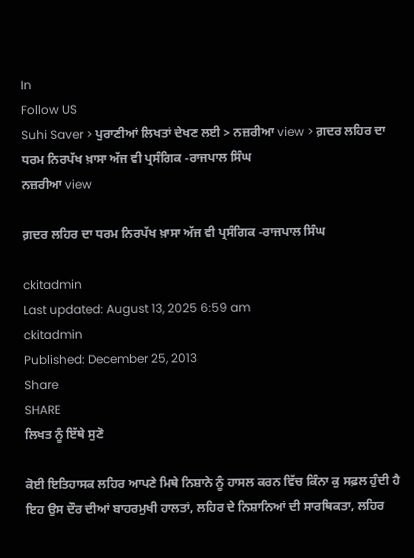In
Follow US
Suhi Saver > ਪੁਰਾਣੀਆਂ ਲਿਖਤਾਂ ਦੇਖਣ ਲਈ > ਨਜ਼ਰੀਆ view > ਗ਼ਦਰ ਲਹਿਰ ਦਾ ਧਰਮ ਨਿਰਪੱਖ ਖ਼ਾਸਾ ਅੱਜ ਵੀ ਪ੍ਰਸੰਗਿਕ -ਰਾਜਪਾਲ ਸਿੰਘ
ਨਜ਼ਰੀਆ view

ਗ਼ਦਰ ਲਹਿਰ ਦਾ ਧਰਮ ਨਿਰਪੱਖ ਖ਼ਾਸਾ ਅੱਜ ਵੀ ਪ੍ਰਸੰਗਿਕ -ਰਾਜਪਾਲ ਸਿੰਘ

ckitadmin
Last updated: August 13, 2025 6:59 am
ckitadmin
Published: December 25, 2013
Share
SHARE
ਲਿਖਤ ਨੂੰ ਇੱਥੇ ਸੁਣੋ

ਕੋਈ ਇਤਿਹਾਸਕ ਲਹਿਰ ਆਪਣੇ ਮਿਥੇ ਨਿਸ਼ਾਨੇ ਨੂੰ ਹਾਸਲ ਕਰਨ ਵਿੱਚ ਕਿੰਨਾ ਕੁ ਸਫ਼ਲ ਹੁੰਦੀ ਹੈ ਇਹ ਉਸ ਦੌਰ ਦੀਆਂ ਬਾਹਰਮੁਖੀ ਹਾਲਤਾਂ, ਲਹਿਰ ਦੇ ਨਿਸ਼ਾਨਿਆਂ ਦੀ ਸਾਰਥਿਕਤਾ, ਲਹਿਰ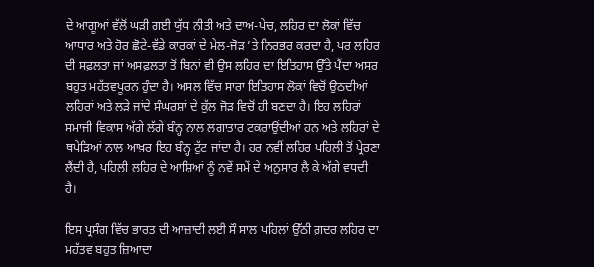ਦੇ ਆਗੂਆਂ ਵੱਲੋਂ ਘੜੀ ਗਈ ਯੁੱਧ ਨੀਤੀ ਅਤੇ ਦਾਅ-ਪੇਚ, ਲਹਿਰ ਦਾ ਲੋਕਾਂ ਵਿੱਚ ਆਧਾਰ ਅਤੇ ਹੋਰ ਛੋਟੇ-ਵੱਡੇ ਕਾਰਕਾਂ ਦੇ ਮੇਲ-ਜੋੜ ’ਤੇ ਨਿਰਭਰ ਕਰਦਾ ਹੈ, ਪਰ ਲਹਿਰ ਦੀ ਸਫ਼ਲਤਾ ਜਾਂ ਅਸਫ਼ਲਤਾ ਤੋਂ ਬਿਨਾਂ ਵੀ ਉਸ ਲਹਿਰ ਦਾ ਇਤਿਹਾਸ ਉੱਤੇ ਪੈਂਦਾ ਅਸਰ ਬਹੁਤ ਮਹੱਤਵਪੂਰਨ ਹੁੰਦਾ ਹੈ। ਅਸਲ ਵਿੱਚ ਸਾਰਾ ਇਤਿਹਾਸ ਲੋਕਾਂ ਵਿਚੋਂ ਉਠਦੀਆਂ ਲਹਿਰਾਂ ਅਤੇ ਲੜੇ ਜਾਂਦੇ ਸੰਘਰਸ਼ਾਂ ਦੇ ਕੁੱਲ ਜੋੜ ਵਿਚੋਂ ਹੀ ਬਣਦਾ ਹੈ। ਇਹ ਲਹਿਰਾਂ ਸਮਾਜੀ ਵਿਕਾਸ ਅੱਗੇ ਲੱਗੇ ਬੰਨ੍ਹ ਨਾਲ ਲਗਾਤਾਰ ਟਕਰਾਉਂਦੀਆਂ ਹਨ ਅਤੇ ਲਹਿਰਾਂ ਦੇ ਥਪੇੜਿਆਂ ਨਾਲ ਆਖ਼ਰ ਇਹ ਬੰਨ੍ਹ ਟੁੱਟ ਜਾਂਦਾ ਹੈ। ਹਰ ਨਵੀਂ ਲਹਿਰ ਪਹਿਲੀ ਤੋਂ ਪ੍ਰੇਰਣਾ ਲੈਂਦੀ ਹੈ, ਪਹਿਲੀ ਲਹਿਰ ਦੇ ਆਸ਼ਿਆਂ ਨੂੰ ਨਵੇਂ ਸਮੇਂ ਦੇ ਅਨੁਸਾਰ ਲੈ ਕੇ ਅੱਗੇ ਵਧਦੀ ਹੈ।

ਇਸ ਪ੍ਰਸੰਗ ਵਿੱਚ ਭਾਰਤ ਦੀ ਆਜ਼ਾਦੀ ਲਈ ਸੌ ਸਾਲ ਪਹਿਲਾਂ ਉੱਠੀ ਗ਼ਦਰ ਲਹਿਰ ਦਾ ਮਹੱਤਵ ਬਹੁਤ ਜ਼ਿਆਦਾ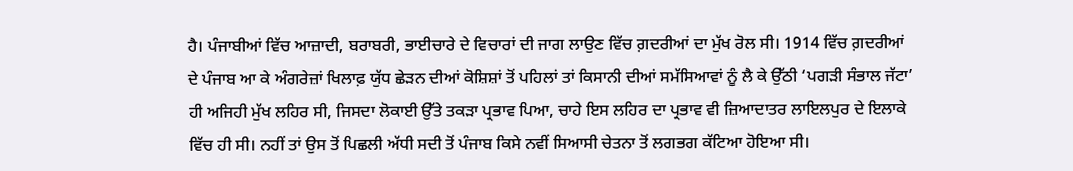ਹੈ। ਪੰਜਾਬੀਆਂ ਵਿੱਚ ਆਜ਼ਾਦੀ, ਬਰਾਬਰੀ, ਭਾਈਚਾਰੇ ਦੇ ਵਿਚਾਰਾਂ ਦੀ ਜਾਗ ਲਾਉਣ ਵਿੱਚ ਗ਼ਦਰੀਆਂ ਦਾ ਮੁੱਖ ਰੋਲ ਸੀ। 1914 ਵਿੱਚ ਗ਼ਦਰੀਆਂ ਦੇ ਪੰਜਾਬ ਆ ਕੇ ਅੰਗਰੇਜ਼ਾਂ ਖਿਲਾਫ਼ ਯੁੱਧ ਛੇੜਨ ਦੀਆਂ ਕੋਸ਼ਿਸ਼ਾਂ ਤੋਂ ਪਹਿਲਾਂ ਤਾਂ ਕਿਸਾਨੀ ਦੀਆਂ ਸਮੱਸਿਆਵਾਂ ਨੂੰ ਲੈ ਕੇ ਉੱਠੀ ‘ਪਗੜੀ ਸੰਭਾਲ ਜੱਟਾ’ ਹੀ ਅਜਿਹੀ ਮੁੱਖ ਲਹਿਰ ਸੀ, ਜਿਸਦਾ ਲੋਕਾਈ ਉੱਤੇ ਤਕੜਾ ਪ੍ਰਭਾਵ ਪਿਆ, ਚਾਹੇ ਇਸ ਲਹਿਰ ਦਾ ਪ੍ਰਭਾਵ ਵੀ ਜ਼ਿਆਦਾਤਰ ਲਾਇਲਪੁਰ ਦੇ ਇਲਾਕੇ ਵਿੱਚ ਹੀ ਸੀ। ਨਹੀਂ ਤਾਂ ਉਸ ਤੋਂ ਪਿਛਲੀ ਅੱਧੀ ਸਦੀ ਤੋਂ ਪੰਜਾਬ ਕਿਸੇ ਨਵੀਂ ਸਿਆਸੀ ਚੇਤਨਾ ਤੋਂ ਲਗਭਗ ਕੱਟਿਆ ਹੋਇਆ ਸੀ।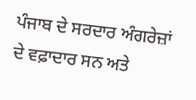ਪੰਜਾਬ ਦੇ ਸਰਦਾਰ ਅੰਗਰੇਜ਼ਾਂ ਦੇ ਵਫ਼ਾਦਾਰ ਸਨ ਅਤੇ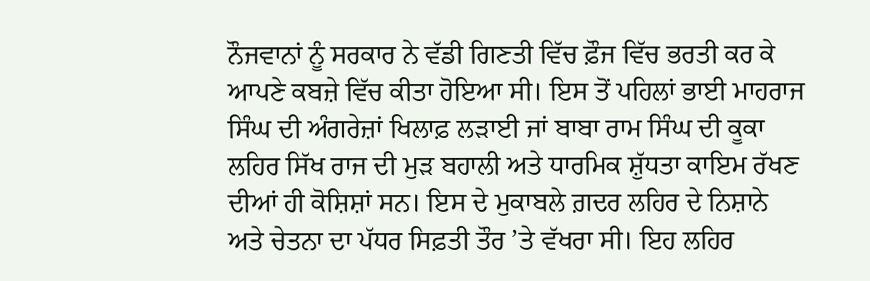ਨੌਜਵਾਨਾਂ ਨੂੰ ਸਰਕਾਰ ਨੇ ਵੱਡੀ ਗਿਣਤੀ ਵਿੱਚ ਫ਼ੌਜ ਵਿੱਚ ਭਰਤੀ ਕਰ ਕੇ ਆਪਣੇ ਕਬਜ਼ੇ ਵਿੱਚ ਕੀਤਾ ਹੋਇਆ ਸੀ। ਇਸ ਤੋਂ ਪਹਿਲਾਂ ਭਾਈ ਮਾਹਰਾਜ ਸਿੰਘ ਦੀ ਅੰਗਰੇਜ਼ਾਂ ਖਿਲਾਫ਼ ਲੜਾਈ ਜਾਂ ਬਾਬਾ ਰਾਮ ਸਿੰਘ ਦੀ ਕੂਕਾ ਲਹਿਰ ਸਿੱਖ ਰਾਜ ਦੀ ਮੁੜ ਬਹਾਲੀ ਅਤੇ ਧਾਰਮਿਕ ਸ਼ੁੱਧਤਾ ਕਾਇਮ ਰੱਖਣ ਦੀਆਂ ਹੀ ਕੋਸ਼ਿਸ਼ਾਂ ਸਨ। ਇਸ ਦੇ ਮੁਕਾਬਲੇ ਗ਼ਦਰ ਲਹਿਰ ਦੇ ਨਿਸ਼ਾਨੇ ਅਤੇ ਚੇਤਨਾ ਦਾ ਪੱਧਰ ਸਿਫ਼ਤੀ ਤੌਰ ’ਤੇ ਵੱਖਰਾ ਸੀ। ਇਹ ਲਹਿਰ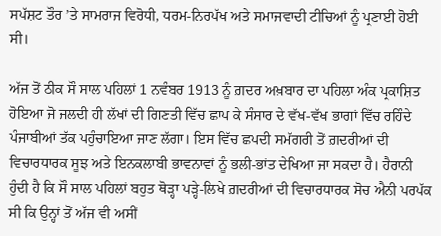ਸਪੱਸ਼ਟ ਤੌਰ ’ਤੇ ਸਾਮਰਾਜ ਵਿਰੋਧੀ, ਧਰਮ-ਨਿਰਪੱਖ ਅਤੇ ਸਮਾਜਵਾਦੀ ਟੀਚਿਆਂ ਨੂੰ ਪ੍ਰਣਾਈ ਹੋਈ ਸੀ।

ਅੱਜ ਤੋਂ ਠੀਕ ਸੌ ਸਾਲ ਪਹਿਲਾਂ 1 ਨਵੰਬਰ 1913 ਨੂੰ ਗ਼ਦਰ ਅਖ਼ਬਾਰ ਦਾ ਪਹਿਲਾ ਅੰਕ ਪ੍ਰਕਾਸ਼ਿਤ ਹੋਇਆ ਜੋ ਜਲਦੀ ਹੀ ਲੱਖਾਂ ਦੀ ਗਿਣਤੀ ਵਿੱਚ ਛਾਪ ਕੇ ਸੰਸਾਰ ਦੇ ਵੱਖ-ਵੱਖ ਭਾਗਾਂ ਵਿੱਚ ਰਹਿੰਦੇ ਪੰਜਾਬੀਆਂ ਤੱਕ ਪਹੁੰਚਾਇਆ ਜਾਣ ਲੱਗਾ। ਇਸ ਵਿੱਚ ਛਪਦੀ ਸਮੱਗਰੀ ਤੋਂ ਗ਼ਦਰੀਆਂ ਦੀ ਵਿਚਾਰਧਾਰਕ ਸੂਝ ਅਤੇ ਇਨਕਲਾਬੀ ਭਾਵਨਾਵਾਂ ਨੂੰ ਭਲੀ-ਭਾਂਤ ਦੇਖਿਆ ਜਾ ਸਕਦਾ ਹੈ। ਹੈਰਾਨੀ ਹੁੰਦੀ ਹੈ ਕਿ ਸੌ ਸਾਲ ਪਹਿਲਾਂ ਬਹੁਤ ਥੋੜ੍ਹਾ ਪੜ੍ਹੇ-ਲਿਖੇ ਗ਼ਦਰੀਆਂ ਦੀ ਵਿਚਾਰਧਾਰਕ ਸੋਚ ਐਨੀ ਪਰਪੱਕ ਸੀ ਕਿ ਉਨ੍ਹਾਂ ਤੋਂ ਅੱਜ ਵੀ ਅਸੀਂ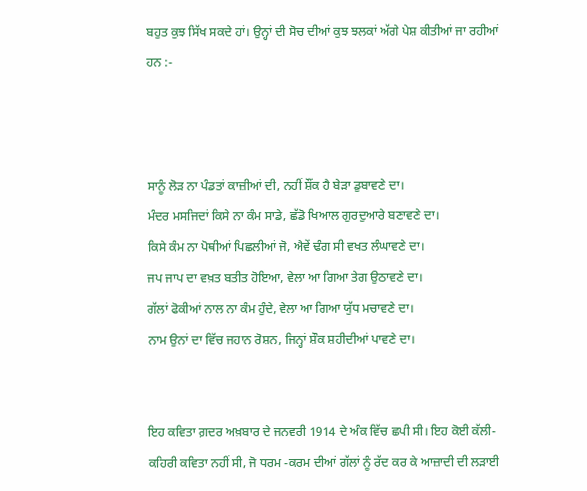ਬਹੁਤ ਕੁਝ ਸਿੱਖ ਸਕਦੇ ਹਾਂ। ਉਨ੍ਹਾਂ ਦੀ ਸੋਚ ਦੀਆਂ ਕੁਝ ਝਲਕਾਂ ਅੱਗੇ ਪੇਸ਼ ਕੀਤੀਆਂ ਜਾ ਰਹੀਆਂ ਹਨ :-



ਸਾਨੂੰ ਲੋੜ ਨਾ ਪੰਡਤਾਂ ਕਾਜ਼ੀਆਂ ਦੀ, ਨਹੀਂ ਸ਼ੌਂਕ ਹੈ ਬੇੜਾ ਡੁਬਾਵਣੇ ਦਾ।
ਮੰਦਰ ਮਸਜਿਦਾਂ ਕਿਸੇ ਨਾ ਕੰਮ ਸਾਡੇ, ਛੱਡੋ ਖਿਆਲ ਗੁਰਦੁਆਰੇ ਬਣਾਵਣੇ ਦਾ।
ਕਿਸੇ ਕੰਮ ਨਾ ਪੋਥੀਆਂ ਪਿਛਲੀਆਂ ਜੋ, ਐਵੇਂ ਢੰਗ ਸੀ ਵਖਤ ਲੰਘਾਵਣੇ ਦਾ।
ਜਪ ਜਾਪ ਦਾ ਵਖ਼ਤ ਬਤੀਤ ਹੋਇਆ, ਵੇਲਾ ਆ ਗਿਆ ਤੇਗ ਉਠਾਵਣੇ ਦਾ।
ਗੱਲਾਂ ਫੋਕੀਆਂ ਨਾਲ ਨਾ ਕੰਮ ਹੁੰਦੇ, ਵੇਲਾ ਆ ਗਿਆ ਯੁੱਧ ਮਚਾਵਣੇ ਦਾ।
ਨਾਮ ਉਨਾਂ ਦਾ ਵਿੱਚ ਜਹਾਨ ਰੋਸ਼ਨ, ਜਿਨ੍ਹਾਂ ਸ਼ੌਕ ਸ਼ਹੀਦੀਆਂ ਪਾਵਣੇ ਦਾ।


ਇਹ ਕਵਿਤਾ ਗ਼ਦਰ ਅਖ਼ਬਾਰ ਦੇ ਜਨਵਰੀ 1914 ਦੇ ਅੰਕ ਵਿੱਚ ਛਪੀ ਸੀ। ਇਹ ਕੋਈ ਕੱਲੀ-ਕਹਿਰੀ ਕਵਿਤਾ ਨਹੀਂ ਸੀ, ਜੋ ਧਰਮ -ਕਰਮ ਦੀਆਂ ਗੱਲਾਂ ਨੂੰ ਰੱਦ ਕਰ ਕੇ ਆਜ਼ਾਦੀ ਦੀ ਲੜਾਈ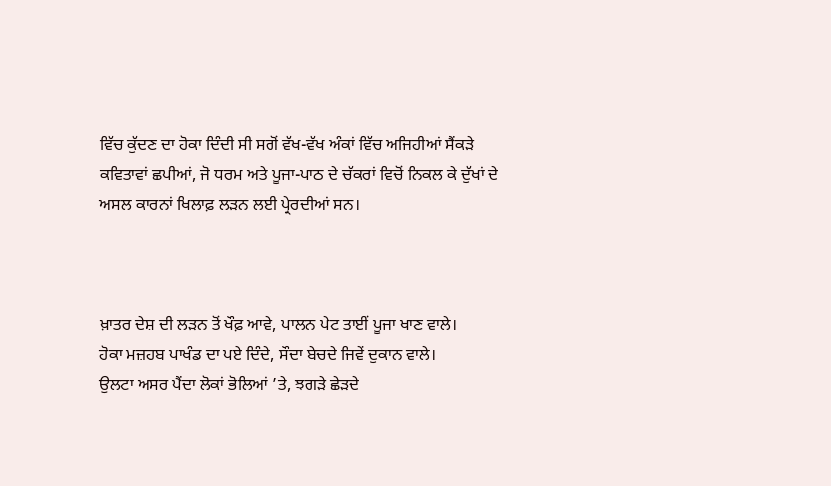ਵਿੱਚ ਕੁੱਦਣ ਦਾ ਹੋਕਾ ਦਿੰਦੀ ਸੀ ਸਗੋਂ ਵੱਖ-ਵੱਖ ਅੰਕਾਂ ਵਿੱਚ ਅਜਿਹੀਆਂ ਸੈਂਕੜੇ ਕਵਿਤਾਵਾਂ ਛਪੀਆਂ, ਜੋ ਧਰਮ ਅਤੇ ਪੂਜਾ-ਪਾਠ ਦੇ ਚੱਕਰਾਂ ਵਿਚੋਂ ਨਿਕਲ ਕੇ ਦੁੱਖਾਂ ਦੇ ਅਸਲ ਕਾਰਨਾਂ ਖਿਲਾਫ਼ ਲੜਨ ਲਈ ਪ੍ਰੇਰਦੀਆਂ ਸਨ।



ਖ਼ਾਤਰ ਦੇਸ਼ ਦੀ ਲੜਨ ਤੋਂ ਖੌਫ਼ ਆਵੇ, ਪਾਲਨ ਪੇਟ ਤਾਈਂ ਪੂਜਾ ਖਾਣ ਵਾਲੇ।
ਹੋਕਾ ਮਜ਼ਹਬ ਪਾਖੰਡ ਦਾ ਪਏ ਦਿੰਦੇ, ਸੌਦਾ ਬੇਚਦੇ ਜਿਵੇਂ ਦੁਕਾਨ ਵਾਲੇ।
ਉਲਟਾ ਅਸਰ ਪੈਂਦਾ ਲੋਕਾਂ ਭੋਲਿਆਂ ’ਤੇ, ਝਗੜੇ ਛੇੜਦੇ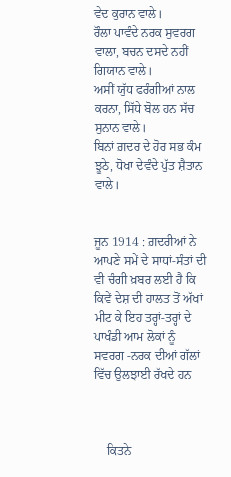ਵੇਦ ਕੁਰਾਨ ਵਾਲੇ।
ਰੌਲਾ ਪਾਵੰਦੇ ਨਰਕ ਸੁਵਰਗ ਵਾਲਾ, ਬਚਨ ਦਸਦੇ ਨਹੀਂ ਗਿਯਾਨ ਵਾਲੇ।
ਅਸੀਂ ਯੁੱਧ ਫਰੰਗੀਆਂ ਨਾਲ ਕਰਨਾ, ਸਿੱਧੇ ਬੋਲ ਹਨ ਸੱਚ ਸੁਨਾਨ ਵਾਲੇ।
ਬਿਨਾਂ ਗ਼ਦਰ ਦੇ ਹੋਰ ਸਭ ਕੰਮ ਝੂਠੇ, ਧੋਖਾ ਦੇਵੰਦੇ ਪੁੱਤ ਸ਼ੈਤਾਨ ਵਾਲੇ।


ਜੂਨ 1914 : ਗ਼ਦਰੀਆਂ ਨੇ ਆਪਣੇ ਸਮੇਂ ਦੇ ਸਾਧਾਂ-ਸੰਤਾਂ ਦੀ ਵੀ ਚੰਗੀ ਖ਼ਬਰ ਲਈ ਹੈ ਕਿ ਕਿਵੇਂ ਦੇਸ਼ ਦੀ ਹਾਲਤ ਤੋਂ ਅੱਖਾਂ ਮੀਟ ਕੇ ਇਹ ਤਰ੍ਹਾਂ-ਤਰ੍ਹਾਂ ਦੇ ਪਾਖੰਡੀ ਆਮ ਲੋਕਾਂ ਨੂੰ ਸਵਰਗ -ਨਰਕ ਦੀਆਂ ਗੱਲਾਂ ਵਿੱਚ ਉਲਝਾਈ ਰੱਖਦੇ ਹਨ



    ਕਿਤਨੇ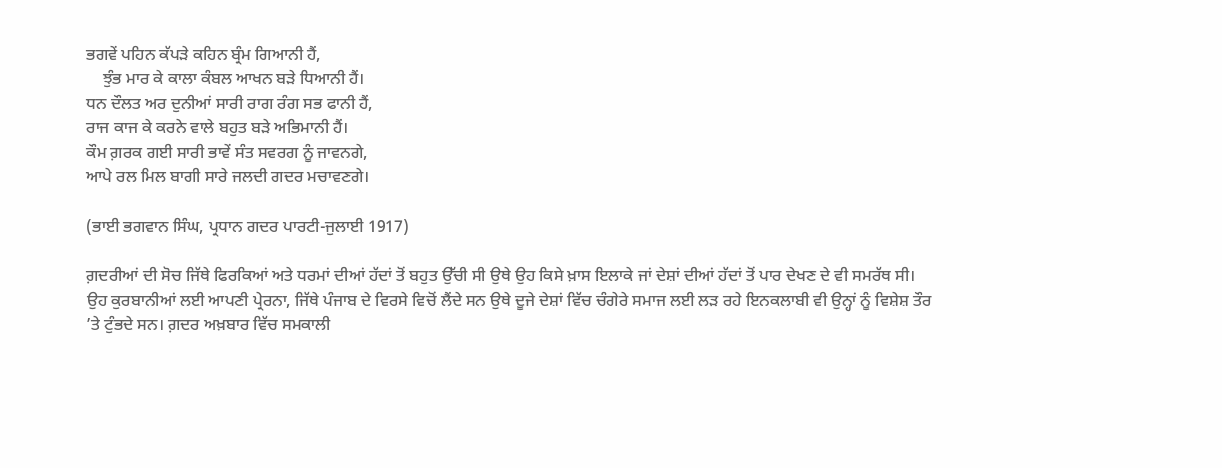ਭਗਵੇਂ ਪਹਿਨ ਕੱਪੜੇ ਕਹਿਨ ਬ੍ਰੰਮ ਗਿਆਨੀ ਹੈਂ,
    ਝੁੰਭ ਮਾਰ ਕੇ ਕਾਲਾ ਕੰਬਲ ਆਖਨ ਬੜੇ ਧਿਆਨੀ ਹੈਂ।
ਧਨ ਦੌਲਤ ਅਰ ਦੁਨੀਆਂ ਸਾਰੀ ਰਾਗ ਰੰਗ ਸਭ ਫਾਨੀ ਹੈਂ,
ਰਾਜ ਕਾਜ ਕੇ ਕਰਨੇ ਵਾਲੇ ਬਹੁਤ ਬੜੇ ਅਭਿਮਾਨੀ ਹੈਂ।
ਕੌਮ ਗ਼ਰਕ ਗਈ ਸਾਰੀ ਭਾਵੇਂ ਸੰਤ ਸਵਰਗ ਨੂੰ ਜਾਵਨਗੇ,
ਆਪੇ ਰਲ ਮਿਲ ਬਾਗੀ ਸਾਰੇ ਜਲਦੀ ਗਦਰ ਮਚਾਵਣਗੇ।

(ਭਾਈ ਭਗਵਾਨ ਸਿੰਘ, ਪ੍ਰਧਾਨ ਗਦਰ ਪਾਰਟੀ-ਜੁਲਾਈ 1917)

ਗ਼ਦਰੀਆਂ ਦੀ ਸੋਚ ਜਿੱਥੇ ਫਿਰਕਿਆਂ ਅਤੇ ਧਰਮਾਂ ਦੀਆਂ ਹੱਦਾਂ ਤੋਂ ਬਹੁਤ ਉੱਚੀ ਸੀ ਉਥੇ ਉਹ ਕਿਸੇ ਖ਼ਾਸ ਇਲਾਕੇ ਜਾਂ ਦੇਸ਼ਾਂ ਦੀਆਂ ਹੱਦਾਂ ਤੋਂ ਪਾਰ ਦੇਖਣ ਦੇ ਵੀ ਸਮਰੱਥ ਸੀ। ਉਹ ਕੁਰਬਾਨੀਆਂ ਲਈ ਆਪਣੀ ਪ੍ਰੇਰਨਾ, ਜਿੱਥੇ ਪੰਜਾਬ ਦੇ ਵਿਰਸੇ ਵਿਚੋਂ ਲੈਂਦੇ ਸਨ ਉਥੇ ਦੂਜੇ ਦੇਸ਼ਾਂ ਵਿੱਚ ਚੰਗੇਰੇ ਸਮਾਜ ਲਈ ਲੜ ਰਹੇ ਇਨਕਲਾਬੀ ਵੀ ਉਨ੍ਹਾਂ ਨੂੰ ਵਿਸ਼ੇਸ਼ ਤੌਰ ’ਤੇ ਟੁੰਭਦੇ ਸਨ। ਗ਼ਦਰ ਅਖ਼ਬਾਰ ਵਿੱਚ ਸਮਕਾਲੀ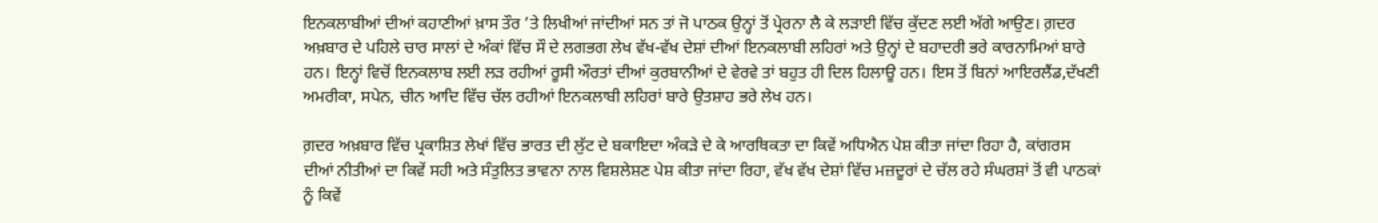ਇਨਕਲਾਬੀਆਂ ਦੀਆਂ ਕਹਾਣੀਆਂ ਖ਼ਾਸ ਤੌਰ ’ਤੇ ਲਿਖੀਆਂ ਜਾਂਦੀਆਂ ਸਨ ਤਾਂ ਜੋ ਪਾਠਕ ਉਨ੍ਹਾਂ ਤੋਂ ਪ੍ਰੇਰਨਾ ਲੈ ਕੇ ਲੜਾਈ ਵਿੱਚ ਕੁੱਦਣ ਲਈ ਅੱਗੇ ਆਉਣ। ਗ਼ਦਰ ਅਖ਼ਬਾਰ ਦੇ ਪਹਿਲੇ ਚਾਰ ਸਾਲਾਂ ਦੇ ਅੰਕਾਂ ਵਿੱਚ ਸੌ ਦੇ ਲਗਭਗ ਲੇਖ ਵੱਖ-ਵੱਖ ਦੇਸ਼ਾਂ ਦੀਆਂ ਇਨਕਲਾਬੀ ਲਹਿਰਾਂ ਅਤੇ ਉਨ੍ਹਾਂ ਦੇ ਬਹਾਦਰੀ ਭਰੇ ਕਾਰਨਾਮਿਆਂ ਬਾਰੇ ਹਨ। ਇਨ੍ਹਾਂ ਵਿਚੋਂ ਇਨਕਲਾਬ ਲਈ ਲੜ ਰਹੀਆਂ ਰੂਸੀ ਔਰਤਾਂ ਦੀਆਂ ਕੁਰਬਾਨੀਆਂ ਦੇ ਵੇਰਵੇ ਤਾਂ ਬਹੁਤ ਹੀ ਦਿਲ ਹਿਲਾਊ ਹਨ। ਇਸ ਤੋਂ ਬਿਨਾਂ ਆਇਰਲੈਂਡ,ਦੱਖਣੀ ਅਮਰੀਕਾ, ਸਪੇਨ, ਚੀਨ ਆਦਿ ਵਿੱਚ ਚੱਲ ਰਹੀਆਂ ਇਨਕਲਾਬੀ ਲਹਿਰਾਂ ਬਾਰੇ ਉਤਸ਼ਾਹ ਭਰੇ ਲੇਖ ਹਨ।

ਗ਼ਦਰ ਅਖ਼ਬਾਰ ਵਿੱਚ ਪ੍ਰਕਾਸ਼ਿਤ ਲੇਖਾਂ ਵਿੱਚ ਭਾਰਤ ਦੀ ਲੁੱਟ ਦੇ ਬਕਾਇਦਾ ਅੰਕੜੇ ਦੇ ਕੇ ਆਰਥਿਕਤਾ ਦਾ ਕਿਵੇਂ ਅਧਿਐਨ ਪੇਸ਼ ਕੀਤਾ ਜਾਂਦਾ ਰਿਹਾ ਹੈ, ਕਾਂਗਰਸ ਦੀਆਂ ਨੀਤੀਆਂ ਦਾ ਕਿਵੇਂ ਸਹੀ ਅਤੇ ਸੰਤੁਲਿਤ ਭਾਵਨਾ ਨਾਲ ਵਿਸ਼ਲੇਸ਼ਣ ਪੇਸ਼ ਕੀਤਾ ਜਾਂਦਾ ਰਿਹਾ, ਵੱਖ ਵੱਖ ਦੇਸ਼ਾਂ ਵਿੱਚ ਮਜ਼ਦੂਰਾਂ ਦੇ ਚੱਲ ਰਹੇ ਸੰਘਰਸ਼ਾਂ ਤੋਂ ਵੀ ਪਾਠਕਾਂ ਨੂੰ ਕਿਵੇਂ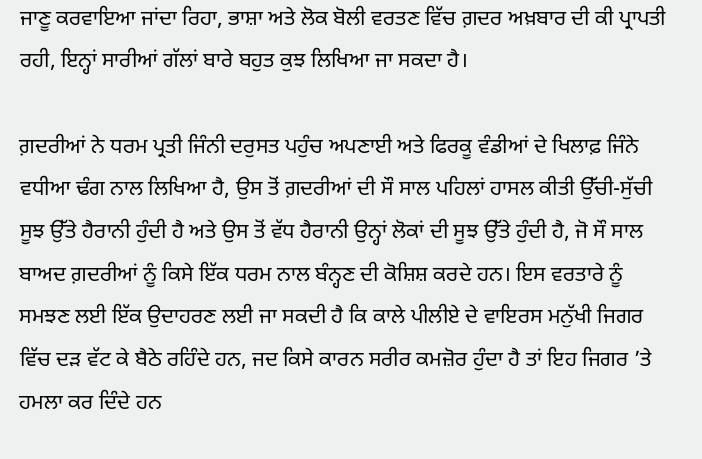ਜਾਣੂ ਕਰਵਾਇਆ ਜਾਂਦਾ ਰਿਹਾ, ਭਾਸ਼ਾ ਅਤੇ ਲੋਕ ਬੋਲੀ ਵਰਤਣ ਵਿੱਚ ਗ਼ਦਰ ਅਖ਼ਬਾਰ ਦੀ ਕੀ ਪ੍ਰਾਪਤੀ ਰਹੀ, ਇਨ੍ਹਾਂ ਸਾਰੀਆਂ ਗੱਲਾਂ ਬਾਰੇ ਬਹੁਤ ਕੁਝ ਲਿਖਿਆ ਜਾ ਸਕਦਾ ਹੈ।

ਗ਼ਦਰੀਆਂ ਨੇ ਧਰਮ ਪ੍ਰਤੀ ਜਿੰਨੀ ਦਰੁਸਤ ਪਹੁੰਚ ਅਪਣਾਈ ਅਤੇ ਫਿਰਕੂ ਵੰਡੀਆਂ ਦੇ ਖਿਲਾਫ਼ ਜਿੰਨੇ ਵਧੀਆ ਢੰਗ ਨਾਲ ਲਿਖਿਆ ਹੈ, ਉਸ ਤੋਂ ਗ਼ਦਰੀਆਂ ਦੀ ਸੌ ਸਾਲ ਪਹਿਲਾਂ ਹਾਸਲ ਕੀਤੀ ਉੱਚੀ-ਸੁੱਚੀ ਸੂਝ ਉੱਤੇ ਹੈਰਾਨੀ ਹੁੰਦੀ ਹੈ ਅਤੇ ਉਸ ਤੋਂ ਵੱਧ ਹੈਰਾਨੀ ਉਨ੍ਹਾਂ ਲੋਕਾਂ ਦੀ ਸੂਝ ਉੱਤੇ ਹੁੰਦੀ ਹੈ, ਜੋ ਸੌ ਸਾਲ ਬਾਅਦ ਗ਼ਦਰੀਆਂ ਨੂੰ ਕਿਸੇ ਇੱਕ ਧਰਮ ਨਾਲ ਬੰਨ੍ਹਣ ਦੀ ਕੋਸ਼ਿਸ਼ ਕਰਦੇ ਹਨ। ਇਸ ਵਰਤਾਰੇ ਨੂੰ ਸਮਝਣ ਲਈ ਇੱਕ ਉਦਾਹਰਣ ਲਈ ਜਾ ਸਕਦੀ ਹੈ ਕਿ ਕਾਲੇ ਪੀਲੀਏ ਦੇ ਵਾਇਰਸ ਮਨੁੱਖੀ ਜਿਗਰ ਵਿੱਚ ਦੜ ਵੱਟ ਕੇ ਬੈਠੇ ਰਹਿੰਦੇ ਹਨ, ਜਦ ਕਿਸੇ ਕਾਰਨ ਸਰੀਰ ਕਮਜ਼ੋਰ ਹੁੰਦਾ ਹੈ ਤਾਂ ਇਹ ਜਿਗਰ ’ਤੇ ਹਮਲਾ ਕਰ ਦਿੰਦੇ ਹਨ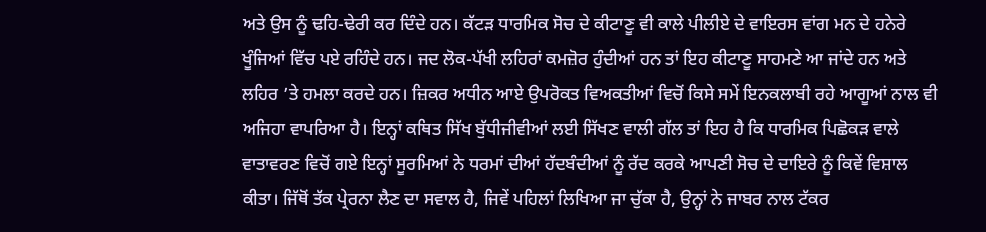ਅਤੇ ਉਸ ਨੂੰ ਢਹਿ-ਢੇਰੀ ਕਰ ਦਿੰਦੇ ਹਨ। ਕੱਟੜ ਧਾਰਮਿਕ ਸੋਚ ਦੇ ਕੀਟਾਣੂ ਵੀ ਕਾਲੇ ਪੀਲੀਏ ਦੇ ਵਾਇਰਸ ਵਾਂਗ ਮਨ ਦੇ ਹਨੇਰੇ ਖੂੰਜਿਆਂ ਵਿੱਚ ਪਏ ਰਹਿੰਦੇ ਹਨ। ਜਦ ਲੋਕ-ਪੱਖੀ ਲਹਿਰਾਂ ਕਮਜ਼ੋਰ ਹੁੰਦੀਆਂ ਹਨ ਤਾਂ ਇਹ ਕੀਟਾਣੂ ਸਾਹਮਣੇ ਆ ਜਾਂਦੇ ਹਨ ਅਤੇ ਲਹਿਰ ’ਤੇ ਹਮਲਾ ਕਰਦੇ ਹਨ। ਜ਼ਿਕਰ ਅਧੀਨ ਆਏ ਉਪਰੋਕਤ ਵਿਅਕਤੀਆਂ ਵਿਚੋਂ ਕਿਸੇ ਸਮੇਂ ਇਨਕਲਾਬੀ ਰਹੇ ਆਗੂਆਂ ਨਾਲ ਵੀ ਅਜਿਹਾ ਵਾਪਰਿਆ ਹੈ। ਇਨ੍ਹਾਂ ਕਥਿਤ ਸਿੱਖ ਬੁੱਧੀਜੀਵੀਆਂ ਲਈ ਸਿੱਖਣ ਵਾਲੀ ਗੱਲ ਤਾਂ ਇਹ ਹੈ ਕਿ ਧਾਰਮਿਕ ਪਿਛੋਕੜ ਵਾਲੇ ਵਾਤਾਵਰਣ ਵਿਚੋਂ ਗਏ ਇਨ੍ਹਾਂ ਸੂਰਮਿਆਂ ਨੇ ਧਰਮਾਂ ਦੀਆਂ ਹੱਦਬੰਦੀਆਂ ਨੂੰ ਰੱਦ ਕਰਕੇ ਆਪਣੀ ਸੋਚ ਦੇ ਦਾਇਰੇ ਨੂੰ ਕਿਵੇਂ ਵਿਸ਼ਾਲ ਕੀਤਾ। ਜਿੱਥੋਂ ਤੱਕ ਪ੍ਰੇਰਨਾ ਲੈਣ ਦਾ ਸਵਾਲ ਹੈ, ਜਿਵੇਂ ਪਹਿਲਾਂ ਲਿਖਿਆ ਜਾ ਚੁੱਕਾ ਹੈ, ਉਨ੍ਹਾਂ ਨੇ ਜਾਬਰ ਨਾਲ ਟੱਕਰ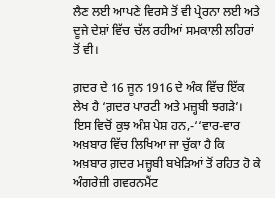ਲੈਣ ਲਈ ਆਪਣੇ ਵਿਰਸੇ ਤੋਂ ਵੀ ਪ੍ਰੇਰਨਾ ਲਈ ਅਤੇ ਦੂਜੇ ਦੇਸ਼ਾਂ ਵਿੱਚ ਚੱਲ ਰਹੀਆਂ ਸਮਕਾਲੀ ਲਹਿਰਾਂ ਤੋਂ ਵੀ।

ਗ਼ਦਰ ਦੇ 16 ਜੂਨ 1916 ਦੇ ਅੰਕ ਵਿੱਚ ਇੱਕ ਲੇਖ ਹੈ ‘ਗ਼ਦਰ ਪਾਰਟੀ ਅਤੇ ਮਜ਼੍ਹਬੀ ਝਗੜੇ’। ਇਸ ਵਿਚੋਂ ਕੁਝ ਅੰਸ਼ ਪੇਸ਼ ਹਨ,-‘‘ਵਾਰ-ਵਾਰ ਅਖ਼ਬਾਰ ਵਿੱਚ ਲਿਖਿਆ ਜਾ ਚੁੱਕਾ ਹੈ ਕਿ ਅਖ਼ਬਾਰ ਗ਼ਦਰ ਮਜ਼੍ਹਬੀ ਬਖੇੜਿਆਂ ਤੋਂ ਰਹਿਤ ਹੋ ਕੇ ਅੰਗਰੇਜ਼ੀ ਗਵਰਨਮੈਂਟ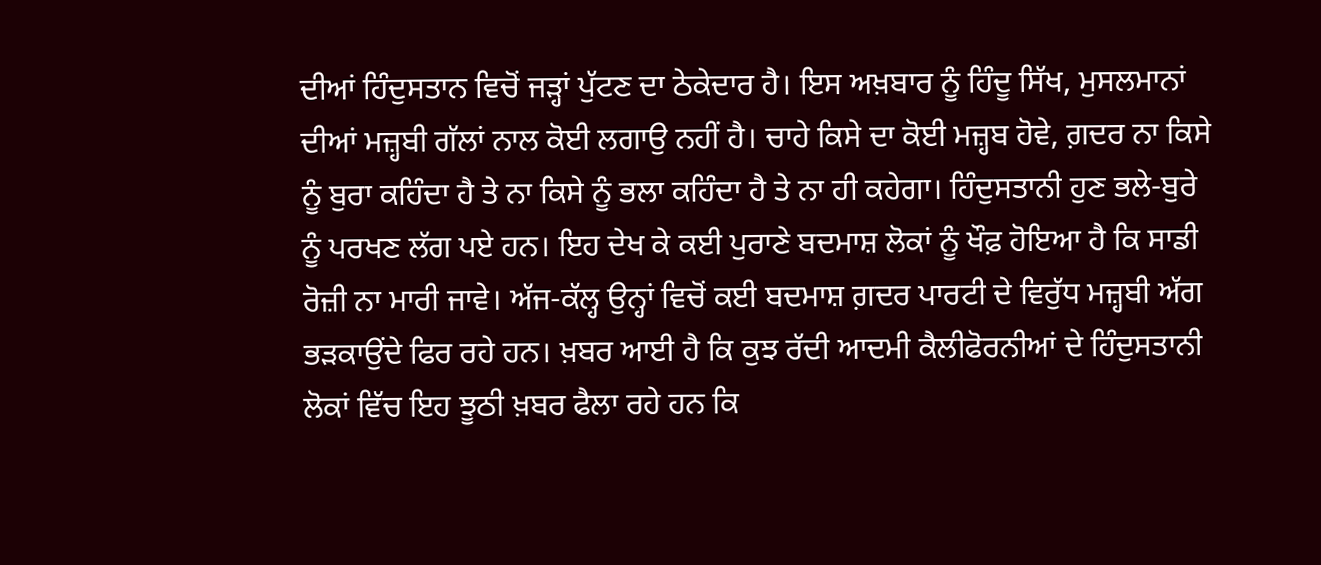ਦੀਆਂ ਹਿੰਦੁਸਤਾਨ ਵਿਚੋਂ ਜੜ੍ਹਾਂ ਪੁੱਟਣ ਦਾ ਠੇਕੇਦਾਰ ਹੈ। ਇਸ ਅਖ਼ਬਾਰ ਨੂੰ ਹਿੰਦੂ ਸਿੱਖ, ਮੁਸਲਮਾਨਾਂ ਦੀਆਂ ਮਜ਼੍ਹਬੀ ਗੱਲਾਂ ਨਾਲ ਕੋਈ ਲਗਾਉ ਨਹੀਂ ਹੈ। ਚਾਹੇ ਕਿਸੇ ਦਾ ਕੋਈ ਮਜ਼੍ਹਬ ਹੋਵੇ, ਗ਼ਦਰ ਨਾ ਕਿਸੇ ਨੂੰ ਬੁਰਾ ਕਹਿੰਦਾ ਹੈ ਤੇ ਨਾ ਕਿਸੇ ਨੂੰ ਭਲਾ ਕਹਿੰਦਾ ਹੈ ਤੇ ਨਾ ਹੀ ਕਹੇਗਾ। ਹਿੰਦੁਸਤਾਨੀ ਹੁਣ ਭਲੇ-ਬੁਰੇ ਨੂੰ ਪਰਖਣ ਲੱਗ ਪਏ ਹਨ। ਇਹ ਦੇਖ ਕੇ ਕਈ ਪੁਰਾਣੇ ਬਦਮਾਸ਼ ਲੋਕਾਂ ਨੂੰ ਖੌਫ਼ ਹੋਇਆ ਹੈ ਕਿ ਸਾਡੀ ਰੋਜ਼ੀ ਨਾ ਮਾਰੀ ਜਾਵੇ। ਅੱਜ-ਕੱਲ੍ਹ ਉਨ੍ਹਾਂ ਵਿਚੋਂ ਕਈ ਬਦਮਾਸ਼ ਗ਼ਦਰ ਪਾਰਟੀ ਦੇ ਵਿਰੁੱਧ ਮਜ਼੍ਹਬੀ ਅੱਗ ਭੜਕਾਉਂਦੇ ਫਿਰ ਰਹੇ ਹਨ। ਖ਼ਬਰ ਆਈ ਹੈ ਕਿ ਕੁਝ ਰੱਦੀ ਆਦਮੀ ਕੈਲੀਫੋਰਨੀਆਂ ਦੇ ਹਿੰਦੁਸਤਾਨੀ ਲੋਕਾਂ ਵਿੱਚ ਇਹ ਝੂਠੀ ਖ਼ਬਰ ਫੈਲਾ ਰਹੇ ਹਨ ਕਿ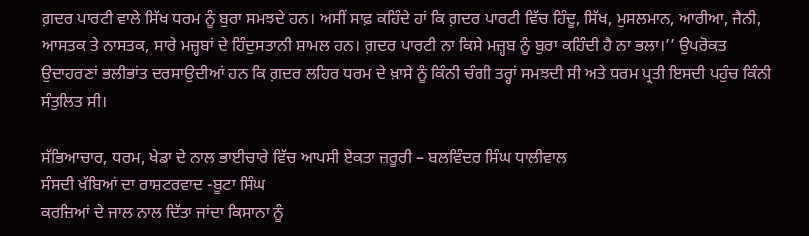ਗ਼ਦਰ ਪਾਰਟੀ ਵਾਲੇ ਸਿੱਖ ਧਰਮ ਨੂੰ ਬੁਰਾ ਸਮਝਦੇ ਹਨ। ਅਸੀਂ ਸਾਫ਼ ਕਹਿੰਦੇ ਹਾਂ ਕਿ ਗ਼ਦਰ ਪਾਰਟੀ ਵਿੱਚ ਹਿੰਦੂ, ਸਿੱਖ, ਮੁਸਲਮਾਨ, ਆਰੀਆ, ਜੈਨੀ, ਆਸਤਕ ਤੇ ਨਾਸਤਕ, ਸਾਰੇ ਮਜ਼੍ਹਬਾਂ ਦੇ ਹਿੰਦੁਸਤਾਨੀ ਸ਼ਾਮਲ ਹਨ। ਗ਼ਦਰ ਪਾਰਟੀ ਨਾ ਕਿਸੇ ਮਜ਼੍ਹਬ ਨੂੰ ਬੁਰਾ ਕਹਿੰਦੀ ਹੈ ਨਾ ਭਲਾ।’’ ਉਪਰੋਕਤ ਉਦਾਹਰਣਾਂ ਭਲੀਭਾਂਤ ਦਰਸਾਉਦੀਆਂ ਹਨ ਕਿ ਗ਼ਦਰ ਲਹਿਰ ਧਰਮ ਦੇ ਖ਼ਾਸੇ ਨੂੰ ਕਿੰਨੀ ਚੰਗੀ ਤਰ੍ਹਾਂ ਸਮਝਦੀ ਸੀ ਅਤੇ ਧਰਮ ਪ੍ਰਤੀ ਇਸਦੀ ਪਹੁੰਚ ਕਿੰਨੀ ਸੰਤੁਲਿਤ ਸੀ।

ਸੱਭਿਆਚਾਰ, ਧਰਮ, ਖੇਡਾ ਦੇ ਨਾਲ ਭਾਈਚਾਰੇ ਵਿੱਚ ਆਪਸੀ ਏਕਤਾ ਜ਼ਰੂਰੀ – ਬਲਵਿੰਦਰ ਸਿੰਘ ਧਾਲੀਵਾਲ
ਸੰਸਦੀ ਖੱਬਿਆਂ ਦਾ ਰਾਸ਼ਟਰਵਾਦ -ਬੂਟਾ ਸਿੰਘ
ਕਰਜ਼ਿਆਂ ਦੇ ਜਾਲ ਨਾਲ ਦਿੱਤਾ ਜਾਂਦਾ ਕਿਸਾਨਾ ਨੂੰ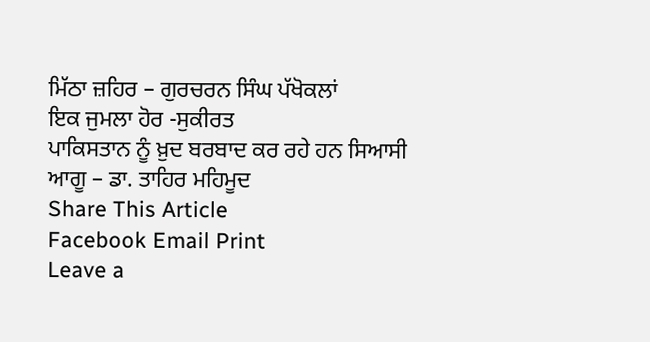ਮਿੱਠਾ ਜ਼ਹਿਰ – ਗੁਰਚਰਨ ਸਿੰਘ ਪੱਖੋਕਲਾਂ
ਇਕ ਜੁਮਲਾ ਹੋਰ -ਸੁਕੀਰਤ
ਪਾਕਿਸਤਾਨ ਨੂੰ ਖ਼ੁਦ ਬਰਬਾਦ ਕਰ ਰਹੇ ਹਨ ਸਿਆਸੀ ਆਗੂ – ਡਾ. ਤਾਹਿਰ ਮਹਿਮੂਦ
Share This Article
Facebook Email Print
Leave a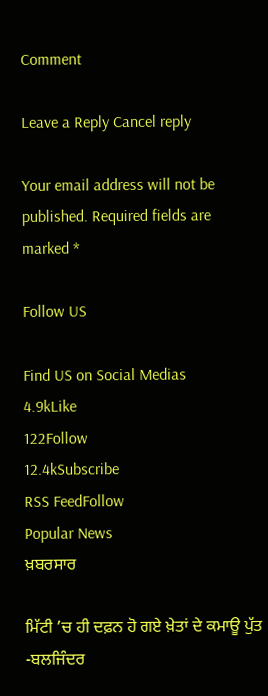Comment

Leave a Reply Cancel reply

Your email address will not be published. Required fields are marked *

Follow US

Find US on Social Medias
4.9kLike
122Follow
12.4kSubscribe
RSS FeedFollow
Popular News
ਖ਼ਬਰਸਾਰ

ਮਿੱਟੀ ’ਚ ਹੀ ਦਫ਼ਨ ਹੋ ਗਏ ਖ਼ੇਤਾਂ ਦੇ ਕਮਾਊ ਪੁੱਤ -ਬਲਜਿੰਦਰ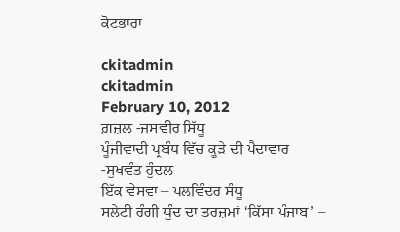ਕੋਟਭਾਰਾ

ckitadmin
ckitadmin
February 10, 2012
ਗ਼ਜ਼ਲ -ਜਸਵੀਰ ਸਿੱਧੂ
ਪੂੰਜੀਵਾਦੀ ਪ੍ਰਬੰਧ ਵਿੱਚ ਕੂੜੇ ਦੀ ਪੈਦਾਵਾਰ -ਸੁਖਵੰਤ ਹੁੰਦਲ
ਇੱਕ ਵੇਸਵਾ – ਪਲਵਿੰਦਰ ਸੰਧੂ
ਸਲੇਟੀ ਰੰਗੀ ਧੁੰਦ ਦਾ ਤਰਜ਼ਮਾਂ ‘ਕਿੱਸਾ ਪੰਜਾਬ’ –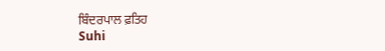ਬਿੰਦਰਪਾਲ ਫ਼ਤਿਹ
Suhi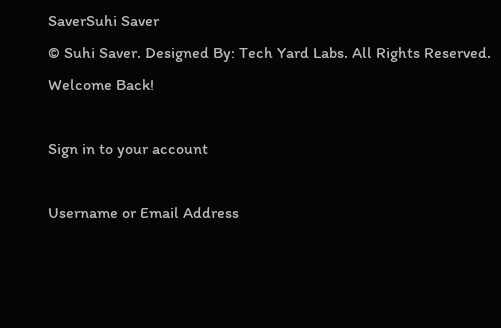SaverSuhi Saver
© Suhi Saver. Designed By: Tech Yard Labs. All Rights Reserved.
Welcome Back!

Sign in to your account

Username or Email Address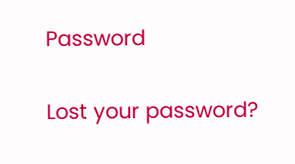Password

Lost your password?